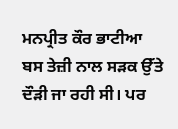ਮਨਪ੍ਰੀਤ ਕੌਰ ਭਾਟੀਆ
ਬਸ ਤੇਜ਼ੀ ਨਾਲ ਸੜਕ ਉੱਤੇ ਦੌੜੀ ਜਾ ਰਹੀ ਸੀ। ਪਰ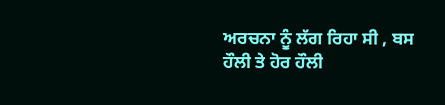ਅਰਚਨਾ ਨੂੰ ਲੱਗ ਰਿਹਾ ਸੀ , ਬਸ ਹੌਲੀ ਤੇ ਹੋਰ ਹੌਲੀ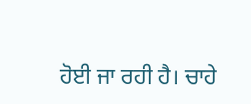ਹੋਈ ਜਾ ਰਹੀ ਹੈ। ਚਾਹੇ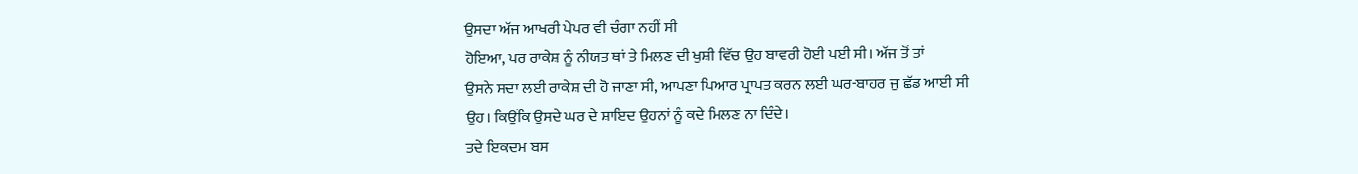ਉਸਦਾ ਅੱਜ ਆਖਰੀ ਪੇਪਰ ਵੀ ਚੰਗਾ ਨਹੀਂ ਸੀ
ਹੋਇਆ, ਪਰ ਰਾਕੇਸ਼ ਨੂੰ ਨੀਯਤ ਥਾਂ ਤੇ ਮਿਲਣ ਦੀ ਖੁਸ਼ੀ ਵਿੱਚ ਉਹ ਬਾਵਰੀ ਹੋਈ ਪਈ ਸੀ। ਅੱਜ ਤੋਂ ਤਾਂ
ਉਸਨੇ ਸਦਾ ਲਈ ਰਾਕੇਸ਼ ਦੀ ਹੋ ਜਾਣਾ ਸੀ, ਆਪਣਾ ਪਿਆਰ ਪ੍ਰਾਪਤ ਕਰਨ ਲਈ ਘਰ-ਬਾਹਰ ਜੁ ਛੱਡ ਆਈ ਸੀ
ਉਹ। ਕਿਉਂਕਿ ਉਸਦੇ ਘਰ ਦੇ ਸ਼ਾਇਦ ਉਹਨਾਂ ਨੂੰ ਕਦੇ ਮਿਲਣ ਨਾ ਦਿੰਦੇ।
ਤਦੇ ਇਕਦਮ ਬਸ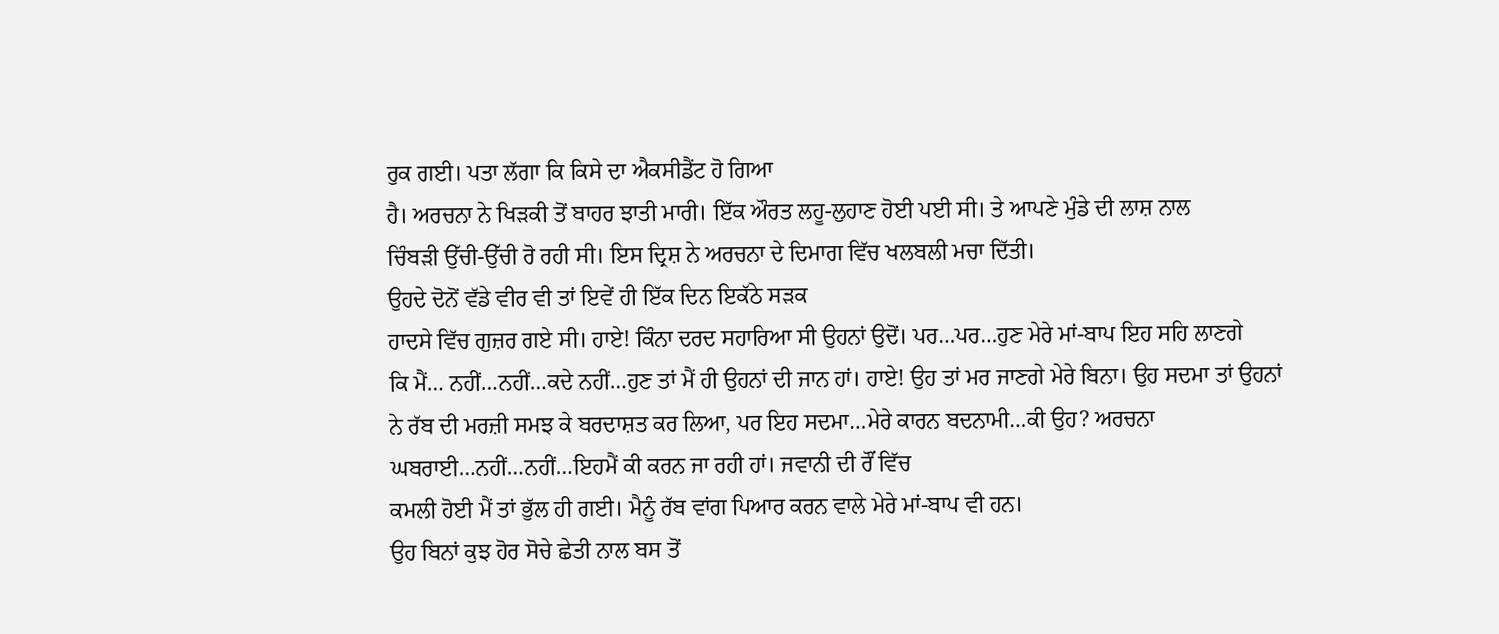ਰੁਕ ਗਈ। ਪਤਾ ਲੱਗਾ ਕਿ ਕਿਸੇ ਦਾ ਐਕਸੀਡੈਂਟ ਹੋ ਗਿਆ
ਹੈ। ਅਰਚਨਾ ਨੇ ਖਿੜਕੀ ਤੋਂ ਬਾਹਰ ਝਾਤੀ ਮਾਰੀ। ਇੱਕ ਔਰਤ ਲਹੂ-ਲੁਹਾਣ ਹੋਈ ਪਈ ਸੀ। ਤੇ ਆਪਣੇ ਮੁੰਡੇ ਦੀ ਲਾਸ਼ ਨਾਲ
ਚਿੰਬੜੀ ਉੱਚੀ-ਉੱਚੀ ਰੋ ਰਹੀ ਸੀ। ਇਸ ਦ੍ਰਿਸ਼ ਨੇ ਅਰਚਨਾ ਦੇ ਦਿਮਾਗ ਵਿੱਚ ਖਲਬਲੀ ਮਚਾ ਦਿੱਤੀ।
ਉਹਦੇ ਦੋਨੋਂ ਵੱਡੇ ਵੀਰ ਵੀ ਤਾਂ ਇਵੇਂ ਹੀ ਇੱਕ ਦਿਨ ਇਕੱਠੇ ਸੜਕ
ਹਾਦਸੇ ਵਿੱਚ ਗੁਜ਼ਰ ਗਏ ਸੀ। ਹਾਏ! ਕਿੰਨਾ ਦਰਦ ਸਹਾਰਿਆ ਸੀ ਉਹਨਾਂ ਉਦੋਂ। ਪਰ…ਪਰ…ਹੁਣ ਮੇਰੇ ਮਾਂ-ਬਾਪ ਇਹ ਸਹਿ ਲਾਣਗੇ
ਕਿ ਮੈਂ… ਨਹੀਂ…ਨਹੀਂ…ਕਦੇ ਨਹੀਂ…ਹੁਣ ਤਾਂ ਮੈਂ ਹੀ ਉਹਨਾਂ ਦੀ ਜਾਨ ਹਾਂ। ਹਾਏ! ਉਹ ਤਾਂ ਮਰ ਜਾਣਗੇ ਮੇਰੇ ਬਿਨਾ। ਉਹ ਸਦਮਾ ਤਾਂ ਉਹਨਾਂ
ਨੇ ਰੱਬ ਦੀ ਮਰਜ਼ੀ ਸਮਝ ਕੇ ਬਰਦਾਸ਼ਤ ਕਰ ਲਿਆ, ਪਰ ਇਹ ਸਦਮਾ…ਮੇਰੇ ਕਾਰਨ ਬਦਨਾਮੀ…ਕੀ ਉਹ? ਅਰਚਨਾ ਘਬਰਾਈ…ਨਹੀਂ…ਨਹੀਂ…ਇਹਮੈਂ ਕੀ ਕਰਨ ਜਾ ਰਹੀ ਹਾਂ। ਜਵਾਨੀ ਦੀ ਰੌਂ ਵਿੱਚ
ਕਮਲੀ ਹੋਈ ਮੈਂ ਤਾਂ ਭੁੱਲ ਹੀ ਗਈ। ਮੈਨੂੰ ਰੱਬ ਵਾਂਗ ਪਿਆਰ ਕਰਨ ਵਾਲੇ ਮੇਰੇ ਮਾਂ-ਬਾਪ ਵੀ ਹਨ।
ਉਹ ਬਿਨਾਂ ਕੁਝ ਹੋਰ ਸੋਚੇ ਛੇਤੀ ਨਾਲ ਬਸ ਤੋਂ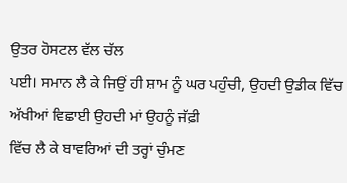ਉਤਰ ਹੋਸਟਲ ਵੱਲ ਚੱਲ
ਪਈ। ਸਮਾਨ ਲੈ ਕੇ ਜਿਉਂ ਹੀ ਸ਼ਾਮ ਨੂੰ ਘਰ ਪਹੁੰਚੀ, ਉਹਦੀ ਉਡੀਕ ਵਿੱਚ ਅੱਖੀਆਂ ਵਿਛਾਈ ਉਹਦੀ ਮਾਂ ਉਹਨੂੰ ਜੱਫ਼ੀ
ਵਿੱਚ ਲੈ ਕੇ ਬਾਵਰਿਆਂ ਦੀ ਤਰ੍ਹਾਂ ਚੁੰਮਣ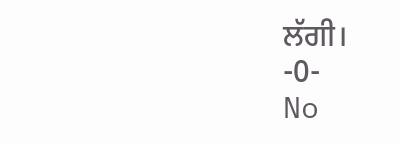ਲੱਗੀ।
-0-
No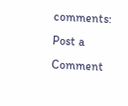comments:
Post a Comment